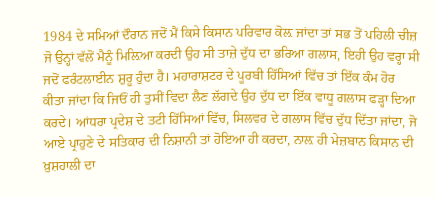1984 ਦੇ ਸਮਿਆਂ ਦੌਰਾਨ ਜਦੋਂ ਮੈਂ ਕਿਸੇ ਕਿਸਾਨ ਪਰਿਵਾਰ ਕੋਲ਼ ਜਾਂਦਾ ਤਾਂ ਸਭ ਤੋਂ ਪਹਿਲੀ ਚੀਜ਼ ਜੋ ਉਨ੍ਹਾਂ ਵੱਲੋਂ ਮੈਨੂੰ ਮਿਲ਼ਿਆ ਕਰਦੀ ਉਹ ਸੀ ਤਾਜ਼ੇ ਦੁੱਧ ਦਾ ਭਰਿਆ ਗਲਾਸ, ਇਹੀ ਉਹ ਵਰ੍ਹਾ ਸੀ ਜਦੋਂ ਫਰੰਟਲਾਈਨ ਸ਼ੁਰੂ ਹੁੰਦਾ ਹੈ। ਮਹਾਰਾਸ਼ਟਰ ਦੇ ਪੂਰਬੀ ਹਿੱਸਿਆਂ ਵਿੱਚ ਤਾਂ ਇੱਕ ਕੰਮ ਹੋਰ ਕੀਤਾ ਜਾਂਦਾ ਕਿ ਜਿਓਂ ਹੀ ਤੁਸੀਂ ਵਿਦਾ ਲੈਣ ਲੱਗਦੇ ਉਹ ਦੁੱਧ ਦਾ ਇੱਕ ਵਾਧੂ ਗਲਾਸ ਫੜ੍ਹਾ ਦਿਆ ਕਰਦੇ। ਆਂਧਰਾ ਪ੍ਰਦੇਸ਼ ਦੇ ਤਟੀ ਹਿੱਸਿਆਂ ਵਿੱਚ, ਸਿਲਵਰ ਦੇ ਗਲਾਸ ਵਿੱਚ ਦੁੱਧ ਦਿੱਤਾ ਜਾਂਦਾ, ਜੋ ਆਏ ਪ੍ਰਾਹੁਣੇ ਦੇ ਸਤਿਕਾਰ ਦੀ ਨਿਸ਼ਾਨੀ ਤਾਂ ਹੋਇਆ ਹੀ ਕਰਦਾ, ਨਾਲ਼ ਹੀ ਮੇਜ਼ਬਾਨ ਕਿਸਾਨ ਦੀ ਖ਼ੁਸ਼ਹਾਲੀ ਦਾ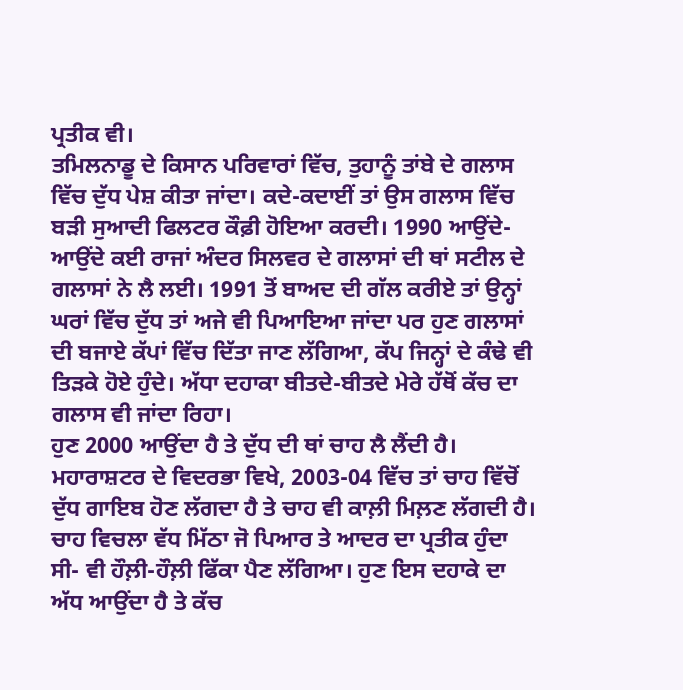ਪ੍ਰਤੀਕ ਵੀ।
ਤਮਿਲਨਾਡੂ ਦੇ ਕਿਸਾਨ ਪਰਿਵਾਰਾਂ ਵਿੱਚ, ਤੁਹਾਨੂੰ ਤਾਂਬੇ ਦੇ ਗਲਾਸ ਵਿੱਚ ਦੁੱਧ ਪੇਸ਼ ਕੀਤਾ ਜਾਂਦਾ। ਕਦੇ-ਕਦਾਈਂ ਤਾਂ ਉਸ ਗਲਾਸ ਵਿੱਚ ਬੜੀ ਸੁਆਦੀ ਫਿਲਟਰ ਕੌਫ਼ੀ ਹੋਇਆ ਕਰਦੀ। 1990 ਆਉਂਦੇ-ਆਉਂਦੇ ਕਈ ਰਾਜਾਂ ਅੰਦਰ ਸਿਲਵਰ ਦੇ ਗਲਾਸਾਂ ਦੀ ਥਾਂ ਸਟੀਲ ਦੇ ਗਲਾਸਾਂ ਨੇ ਲੈ ਲਈ। 1991 ਤੋਂ ਬਾਅਦ ਦੀ ਗੱਲ ਕਰੀਏ ਤਾਂ ਉਨ੍ਹਾਂ ਘਰਾਂ ਵਿੱਚ ਦੁੱਧ ਤਾਂ ਅਜੇ ਵੀ ਪਿਆਇਆ ਜਾਂਦਾ ਪਰ ਹੁਣ ਗਲਾਸਾਂ ਦੀ ਬਜਾਏ ਕੱਪਾਂ ਵਿੱਚ ਦਿੱਤਾ ਜਾਣ ਲੱਗਿਆ, ਕੱਪ ਜਿਨ੍ਹਾਂ ਦੇ ਕੰਢੇ ਵੀ ਤਿੜਕੇ ਹੋਏ ਹੁੰਦੇ। ਅੱਧਾ ਦਹਾਕਾ ਬੀਤਦੇ-ਬੀਤਦੇ ਮੇਰੇ ਹੱਥੋਂ ਕੱਚ ਦਾ ਗਲਾਸ ਵੀ ਜਾਂਦਾ ਰਿਹਾ।
ਹੁਣ 2000 ਆਉਂਦਾ ਹੈ ਤੇ ਦੁੱਧ ਦੀ ਥਾਂ ਚਾਹ ਲੈ ਲੈਂਦੀ ਹੈ। ਮਹਾਰਾਸ਼ਟਰ ਦੇ ਵਿਦਰਭਾ ਵਿਖੇ, 2003-04 ਵਿੱਚ ਤਾਂ ਚਾਹ ਵਿੱਚੋਂ ਦੁੱਧ ਗਾਇਬ ਹੋਣ ਲੱਗਦਾ ਹੈ ਤੇ ਚਾਹ ਵੀ ਕਾਲ਼ੀ ਮਿਲ਼ਣ ਲੱਗਦੀ ਹੈ। ਚਾਹ ਵਿਚਲਾ ਵੱਧ ਮਿੱਠਾ ਜੋ ਪਿਆਰ ਤੇ ਆਦਰ ਦਾ ਪ੍ਰਤੀਕ ਹੁੰਦਾ ਸੀ- ਵੀ ਹੌਲ਼ੀ-ਹੌਲ਼ੀ ਫਿੱਕਾ ਪੈਣ ਲੱਗਿਆ। ਹੁਣ ਇਸ ਦਹਾਕੇ ਦਾ ਅੱਧ ਆਉਂਦਾ ਹੈ ਤੇ ਕੱਚ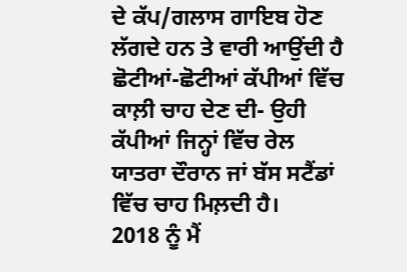ਦੇ ਕੱਪ/ਗਲਾਸ ਗਾਇਬ ਹੋਣ ਲੱਗਦੇ ਹਨ ਤੇ ਵਾਰੀ ਆਉਂਦੀ ਹੈ ਛੋਟੀਆਂ-ਛੋਟੀਆਂ ਕੱਪੀਆਂ ਵਿੱਚ ਕਾਲ਼ੀ ਚਾਹ ਦੇਣ ਦੀ- ਉਹੀ ਕੱਪੀਆਂ ਜਿਨ੍ਹਾਂ ਵਿੱਚ ਰੇਲ ਯਾਤਰਾ ਦੌਰਾਨ ਜਾਂ ਬੱਸ ਸਟੈਂਡਾਂ ਵਿੱਚ ਚਾਹ ਮਿਲ਼ਦੀ ਹੈ।
2018 ਨੂੰ ਮੈਂ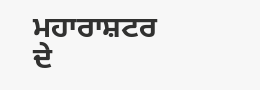ਮਹਾਰਾਸ਼ਟਰ ਦੇ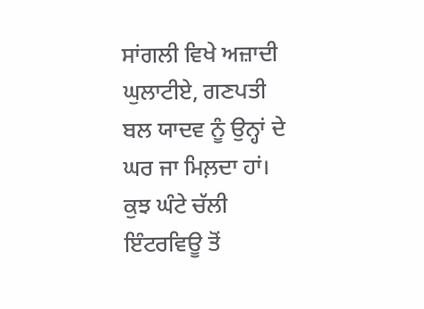ਸਾਂਗਲੀ ਵਿਖੇ ਅਜ਼ਾਦੀ ਘੁਲਾਟੀਏ, ਗਣਪਤੀ ਬਲ ਯਾਦਵ ਨੂੰ ਉਨ੍ਹਾਂ ਦੇ ਘਰ ਜਾ ਮਿਲ਼ਦਾ ਹਾਂ। ਕੁਝ ਘੰਟੇ ਚੱਲੀ ਇੰਟਰਵਿਊ ਤੋਂ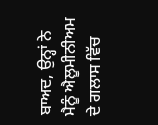ਬਾਅਦ, ਉਨ੍ਹਾਂ ਨੇ ਮੈਨੂੰ ਐਲੂਮੀਨੀਅਮ ਦੇ ਗਲਾਸ ਵਿੱਚ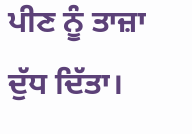ਪੀਣ ਨੂੰ ਤਾਜ਼ਾ ਦੁੱਧ ਦਿੱਤਾ।